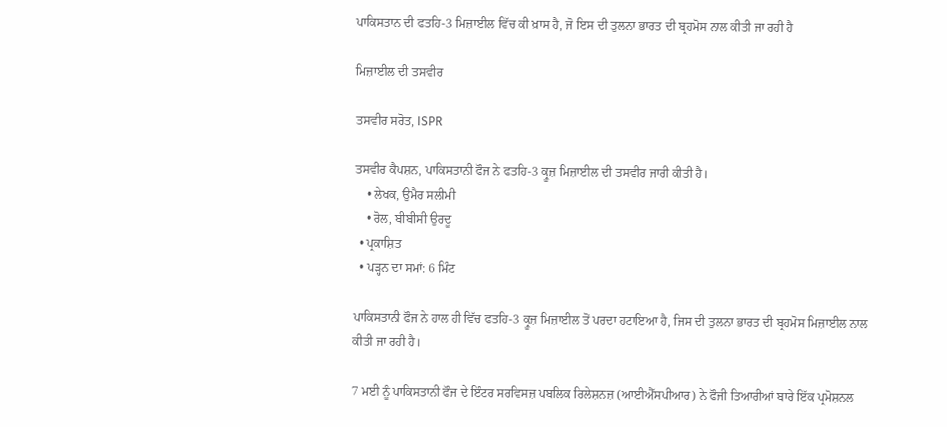ਪਾਕਿਸਤਾਨ ਦੀ ਫਤਹਿ-3 ਮਿਜ਼ਾਈਲ ਵਿੱਚ ਕੀ ਖ਼ਾਸ ਹੈ, ਜੋ ਇਸ ਦੀ ਤੁਲਨਾ ਭਾਰਤ ਦੀ ਬ੍ਰਹਮੋਸ ਨਾਲ ਕੀਤੀ ਜਾ ਰਹੀ ਹੈ

ਮਿਜ਼ਾਈਲ ਦੀ ਤਸਵੀਰ

ਤਸਵੀਰ ਸਰੋਤ, ISPR

ਤਸਵੀਰ ਕੈਪਸ਼ਨ, ਪਾਕਿਸਤਾਨੀ ਫੌਜ ਨੇ ਫਤਹਿ-3 ਕ੍ਰੂਜ਼ ਮਿਜ਼ਾਈਲ ਦੀ ਤਸਵੀਰ ਜਾਰੀ ਕੀਤੀ ਹੈ।
    • ਲੇਖਕ, ਉਮੈਰ ਸਲੀਮੀ
    • ਰੋਲ, ਬੀਬੀਸੀ ਉਰਦੂ
  • ਪ੍ਰਕਾਸ਼ਿਤ
  • ਪੜ੍ਹਨ ਦਾ ਸਮਾਂ: 6 ਮਿੰਟ

ਪਾਕਿਸਤਾਨੀ ਫੌਜ ਨੇ ਹਾਲ ਹੀ ਵਿੱਚ ਫਤਹਿ-3 ਕ੍ਰੂਜ਼ ਮਿਜ਼ਾਈਲ ਤੋਂ ਪਰਦਾ ਹਟਾਇਆ ਹੈ, ਜਿਸ ਦੀ ਤੁਲਨਾ ਭਾਰਤ ਦੀ ਬ੍ਰਹਮੋਸ ਮਿਜ਼ਾਈਲ ਨਾਲ ਕੀਤੀ ਜਾ ਰਹੀ ਹੈ।

7 ਮਈ ਨੂੰ ਪਾਕਿਸਤਾਨੀ ਫੌਜ ਦੇ ਇੰਟਰ ਸਰਵਿਸਜ਼ ਪਬਲਿਕ ਰਿਲੇਸ਼ਨਜ਼ (ਆਈਐੱਸਪੀਆਰ) ਨੇ ਫੌਜੀ ਤਿਆਰੀਆਂ ਬਾਰੇ ਇੱਕ ਪ੍ਰਮੋਸ਼ਨਲ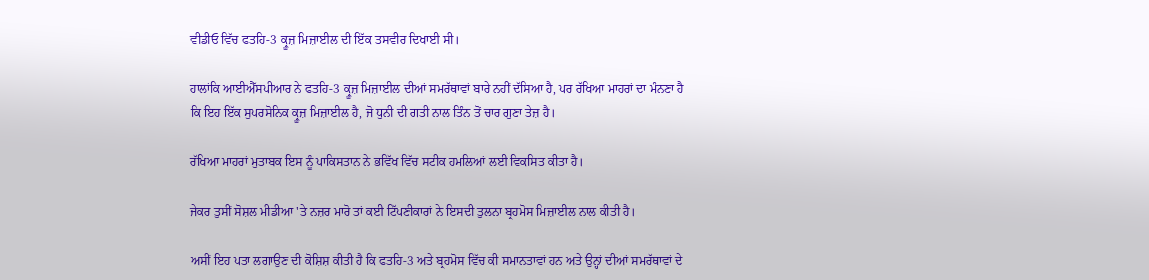ਵੀਡੀਓ ਵਿੱਚ ਫਤਹਿ-3 ਕ੍ਰੂਜ਼ ਮਿਜ਼ਾਈਲ ਦੀ ਇੱਕ ਤਸਵੀਰ ਦਿਖਾਈ ਸੀ।

ਹਾਲਾਂਕਿ ਆਈਐੱਸਪੀਆਰ ਨੇ ਫਤਹਿ-3 ਕ੍ਰੂਜ਼ ਮਿਜ਼ਾਈਲ ਦੀਆਂ ਸਮਰੱਥਾਵਾਂ ਬਾਰੇ ਨਹੀਂ ਦੱਸਿਆ ਹੈ, ਪਰ ਰੱਖਿਆ ਮਾਹਰਾਂ ਦਾ ਮੰਨਣਾ ਹੈ ਕਿ ਇਹ ਇੱਕ ਸੁਪਰਸੋਨਿਕ ਕ੍ਰੂਜ਼ ਮਿਜ਼ਾਈਲ ਹੈ, ਜੋ ਧੁਨੀ ਦੀ ਗਤੀ ਨਾਲ ਤਿੰਨ ਤੋਂ ਚਾਰ ਗੁਣਾ ਤੇਜ਼ ਹੈ।

ਰੱਖਿਆ ਮਾਹਰਾਂ ਮੁਤਾਬਕ ਇਸ ਨੂੰ ਪਾਕਿਸਤਾਨ ਨੇ ਭਵਿੱਖ ਵਿੱਚ ਸਟੀਕ ਹਮਲਿਆਂ ਲਈ ਵਿਕਸਿਤ ਕੀਤਾ ਹੈ।

ਜੇਕਰ ਤੁਸੀਂ ਸੋਸ਼ਲ ਮੀਡੀਆ 'ਤੇ ਨਜ਼ਰ ਮਾਰੋ ਤਾਂ ਕਈ ਟਿੱਪਣੀਕਾਰਾਂ ਨੇ ਇਸਦੀ ਤੁਲਨਾ ਬ੍ਰਹਮੋਸ ਮਿਜ਼ਾਈਲ ਨਾਲ ਕੀਤੀ ਹੈ।

ਅਸੀਂ ਇਹ ਪਤਾ ਲਗਾਉਣ ਦੀ ਕੋਸ਼ਿਸ਼ ਕੀਤੀ ਹੈ ਕਿ ਫਤਹਿ-3 ਅਤੇ ਬ੍ਰਹਮੋਸ ਵਿੱਚ ਕੀ ਸਮਾਨਤਾਵਾਂ ਹਨ ਅਤੇ ਉਨ੍ਹਾਂ ਦੀਆਂ ਸਮਰੱਥਾਵਾਂ ਦੇ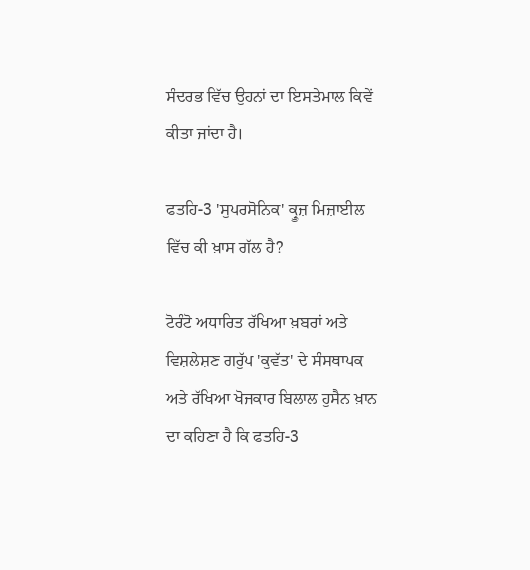ਸੰਦਰਭ ਵਿੱਚ ਉਹਨਾਂ ਦਾ ਇਸਤੇਮਾਲ ਕਿਵੇਂ ਕੀਤਾ ਜਾਂਦਾ ਹੈ।

ਫਤਹਿ-3 'ਸੁਪਰਸੋਨਿਕ' ਕ੍ਰੂਜ਼ ਮਿਜ਼ਾਈਲ ਵਿੱਚ ਕੀ ਖ਼ਾਸ ਗੱਲ ਹੈ?

ਟੋਰੰਟੋ ਅਧਾਰਿਤ ਰੱਖਿਆ ਖ਼ਬਰਾਂ ਅਤੇ ਵਿਸ਼ਲੇਸ਼ਣ ਗਰੁੱਪ 'ਕੁਵੱਤ' ਦੇ ਸੰਸਥਾਪਕ ਅਤੇ ਰੱਖਿਆ ਖੋਜਕਾਰ ਬਿਲਾਲ ਹੁਸੈਨ ਖ਼ਾਨ ਦਾ ਕਹਿਣਾ ਹੈ ਕਿ ਫਤਹਿ-3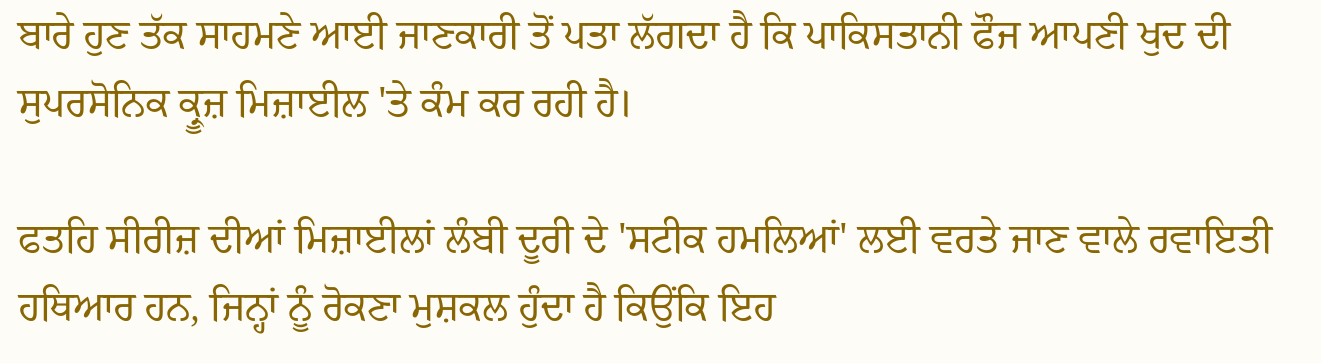ਬਾਰੇ ਹੁਣ ਤੱਕ ਸਾਹਮਣੇ ਆਈ ਜਾਣਕਾਰੀ ਤੋਂ ਪਤਾ ਲੱਗਦਾ ਹੈ ਕਿ ਪਾਕਿਸਤਾਨੀ ਫੌਜ ਆਪਣੀ ਖੁਦ ਦੀ ਸੁਪਰਸੋਨਿਕ ਕ੍ਰੂਜ਼ ਮਿਜ਼ਾਈਲ 'ਤੇ ਕੰਮ ਕਰ ਰਹੀ ਹੈ।

ਫਤਹਿ ਸੀਰੀਜ਼ ਦੀਆਂ ਮਿਜ਼ਾਈਲਾਂ ਲੰਬੀ ਦੂਰੀ ਦੇ 'ਸਟੀਕ ਹਮਲਿਆਂ' ਲਈ ਵਰਤੇ ਜਾਣ ਵਾਲੇ ਰਵਾਇਤੀ ਹਥਿਆਰ ਹਨ, ਜਿਨ੍ਹਾਂ ਨੂੰ ਰੋਕਣਾ ਮੁਸ਼ਕਲ ਹੁੰਦਾ ਹੈ ਕਿਉਂਕਿ ਇਹ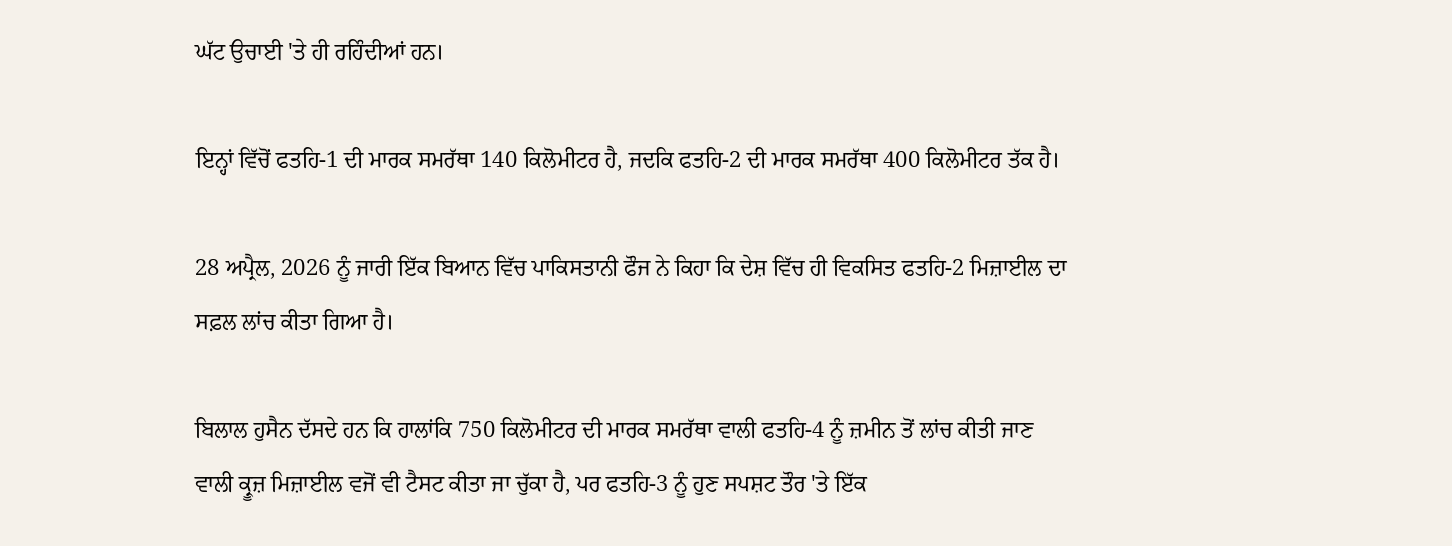ਘੱਟ ਉਚਾਈ 'ਤੇ ਹੀ ਰਹਿੰਦੀਆਂ ਹਨ।

ਇਨ੍ਹਾਂ ਵਿੱਚੋਂ ਫਤਹਿ-1 ਦੀ ਮਾਰਕ ਸਮਰੱਥਾ 140 ਕਿਲੋਮੀਟਰ ਹੈ, ਜਦਕਿ ਫਤਹਿ-2 ਦੀ ਮਾਰਕ ਸਮਰੱਥਾ 400 ਕਿਲੋਮੀਟਰ ਤੱਕ ਹੈ।

28 ਅਪ੍ਰੈਲ, 2026 ਨੂੰ ਜਾਰੀ ਇੱਕ ਬਿਆਨ ਵਿੱਚ ਪਾਕਿਸਤਾਨੀ ਫੌਜ ਨੇ ਕਿਹਾ ਕਿ ਦੇਸ਼ ਵਿੱਚ ਹੀ ਵਿਕਸਿਤ ਫਤਹਿ-2 ਮਿਜ਼ਾਈਲ ਦਾ ਸਫ਼ਲ ਲਾਂਚ ਕੀਤਾ ਗਿਆ ਹੈ।

ਬਿਲਾਲ ਹੁਸੈਨ ਦੱਸਦੇ ਹਨ ਕਿ ਹਾਲਾਂਕਿ 750 ਕਿਲੋਮੀਟਰ ਦੀ ਮਾਰਕ ਸਮਰੱਥਾ ਵਾਲੀ ਫਤਹਿ-4 ਨੂੰ ਜ਼ਮੀਨ ਤੋਂ ਲਾਂਚ ਕੀਤੀ ਜਾਣ ਵਾਲੀ ਕ੍ਰੂਜ਼ ਮਿਜ਼ਾਈਲ ਵਜੋਂ ਵੀ ਟੈਸਟ ਕੀਤਾ ਜਾ ਚੁੱਕਾ ਹੈ, ਪਰ ਫਤਹਿ-3 ਨੂੰ ਹੁਣ ਸਪਸ਼ਟ ਤੌਰ 'ਤੇ ਇੱਕ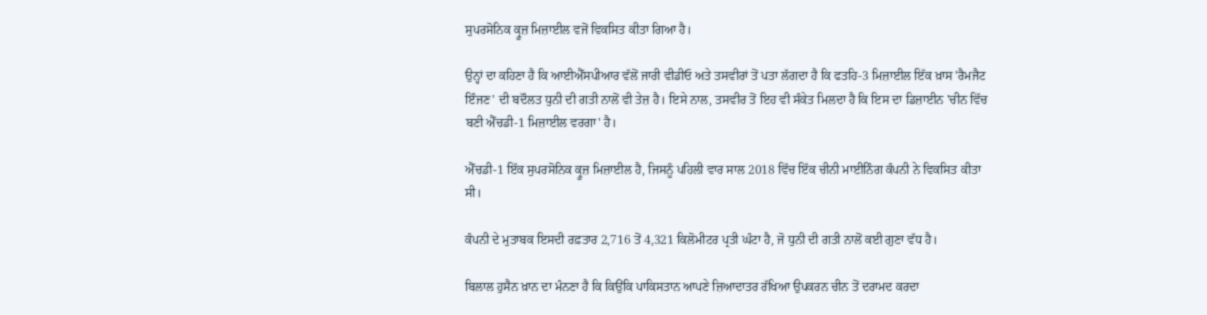ਸੁਪਰਸੋਨਿਕ ਕ੍ਰੂਜ਼ ਮਿਜ਼ਾਈਲ ਵਜੋਂ ਵਿਕਸਿਤ ਕੀਤਾ ਗਿਆ ਹੈ।

ਉਨ੍ਹਾਂ ਦਾ ਕਹਿਣਾ ਹੈ ਕਿ ਆਈਐੱਸਪੀਆਰ ਵੱਲੋਂ ਜਾਰੀ ਵੀਡੀਓ ਅਤੇ ਤਸਵੀਰਾਂ ਤੋਂ ਪਤਾ ਲੱਗਦਾ ਹੈ ਕਿ ਫਤਹਿ-3 ਮਿਜ਼ਾਈਲ ਇੱਕ ਖ਼ਾਸ 'ਰੈਮਜੈਟ ਇੰਜਣ' ਦੀ ਬਦੌਲਤ ਧੁਨੀ ਦੀ ਗਤੀ ਨਾਲੋਂ ਵੀ ਤੇਜ਼ ਹੈ। ਇਸੇ ਨਾਲ, ਤਸਵੀਰ ਤੋਂ ਇਹ ਵੀ ਸੰਕੇਤ ਮਿਲਦਾ ਹੈ ਕਿ ਇਸ ਦਾ ਡਿਜ਼ਾਈਨ 'ਚੀਨ ਵਿੱਚ ਬਣੀ ਐੱਚਡੀ-1 ਮਿਜ਼ਾਈਲ ਵਰਗਾ' ਹੈ।

ਐੱਚਡੀ-1 ਇੱਕ ਸੁਪਰਸੋਨਿਕ ਕ੍ਰੂਜ਼ ਮਿਜ਼ਾਈਲ ਹੈ, ਜਿਸਨੂੰ ਪਹਿਲੀ ਵਾਰ ਸਾਲ 2018 ਵਿੱਚ ਇੱਕ ਚੀਨੀ ਮਾਈਨਿੰਗ ਕੰਪਨੀ ਨੇ ਵਿਕਸਿਤ ਕੀਤਾ ਸੀ।

ਕੰਪਨੀ ਦੇ ਮੁਤਾਬਕ ਇਸਦੀ ਰਫ਼ਤਾਰ 2,716 ਤੋਂ 4,321 ਕਿਲੋਮੀਟਰ ਪ੍ਰਤੀ ਘੰਟਾ ਹੈ, ਜੋ ਧੁਨੀ ਦੀ ਗਤੀ ਨਾਲੋਂ ਕਈ ਗੁਣਾ ਵੱਧ ਹੈ।

ਬਿਲਾਲ ਹੁਸੈਨ ਖ਼ਾਨ ਦਾ ਮੰਨਣਾ ਹੈ ਕਿ ਕਿਉਂਕਿ ਪਾਕਿਸਤਾਨ ਆਪਣੇ ਜ਼ਿਆਦਾਤਰ ਰੱਖਿਆ ਉਪਕਰਨ ਚੀਨ ਤੋਂ ਦਰਾਮਦ ਕਰਦਾ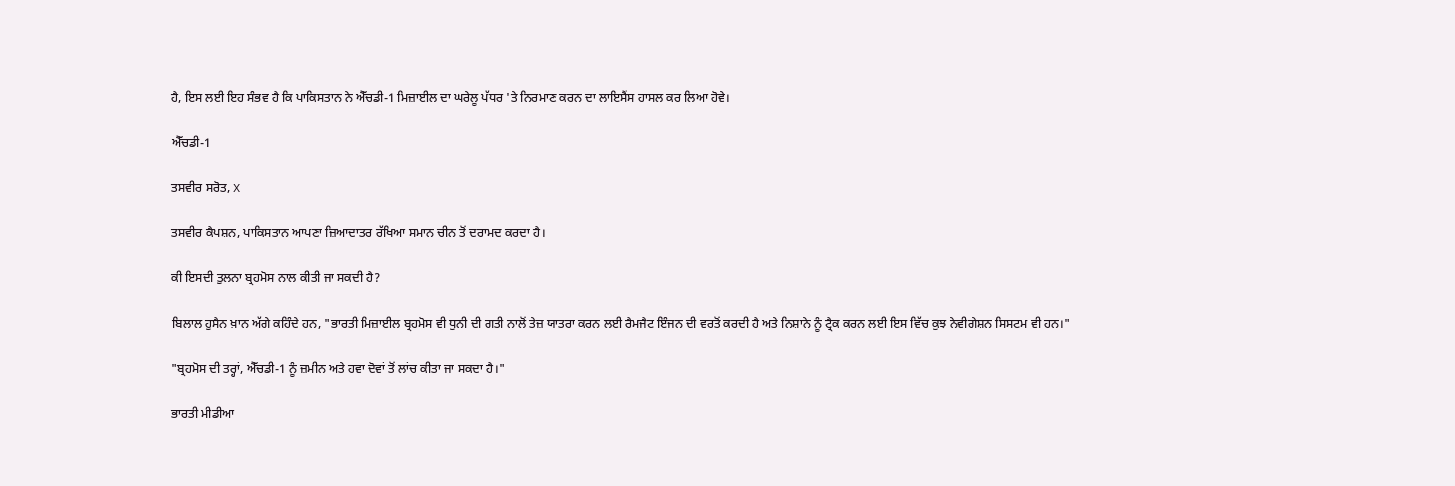ਹੈ, ਇਸ ਲਈ ਇਹ ਸੰਭਵ ਹੈ ਕਿ ਪਾਕਿਸਤਾਨ ਨੇ ਐੱਚਡੀ-1 ਮਿਜ਼ਾਈਲ ਦਾ ਘਰੇਲੂ ਪੱਧਰ 'ਤੇ ਨਿਰਮਾਣ ਕਰਨ ਦਾ ਲਾਇਸੈਂਸ ਹਾਸਲ ਕਰ ਲਿਆ ਹੋਵੇ।

ਐੱਚਡੀ-1

ਤਸਵੀਰ ਸਰੋਤ, X

ਤਸਵੀਰ ਕੈਪਸ਼ਨ, ਪਾਕਿਸਤਾਨ ਆਪਣਾ ਜ਼ਿਆਦਾਤਰ ਰੱਖਿਆ ਸਮਾਨ ਚੀਨ ਤੋਂ ਦਰਾਮਦ ਕਰਦਾ ਹੈ।

ਕੀ ਇਸਦੀ ਤੁਲਨਾ ਬ੍ਰਹਮੋਸ ਨਾਲ ਕੀਤੀ ਜਾ ਸਕਦੀ ਹੈ?

ਬਿਲਾਲ ਹੁਸੈਨ ਖ਼ਾਨ ਅੱਗੇ ਕਹਿੰਦੇ ਹਨ, "ਭਾਰਤੀ ਮਿਜ਼ਾਈਲ ਬ੍ਰਹਮੋਸ ਵੀ ਧੁਨੀ ਦੀ ਗਤੀ ਨਾਲੋਂ ਤੇਜ਼ ਯਾਤਰਾ ਕਰਨ ਲਈ ਰੈਮਜੈਟ ਇੰਜਨ ਦੀ ਵਰਤੋਂ ਕਰਦੀ ਹੈ ਅਤੇ ਨਿਸ਼ਾਨੇ ਨੂੰ ਟ੍ਰੈਕ ਕਰਨ ਲਈ ਇਸ ਵਿੱਚ ਕੁਝ ਨੇਵੀਗੇਸ਼ਨ ਸਿਸਟਮ ਵੀ ਹਨ।"

"ਬ੍ਰਹਮੋਸ ਦੀ ਤਰ੍ਹਾਂ, ਐੱਚਡੀ-1 ਨੂੰ ਜ਼ਮੀਨ ਅਤੇ ਹਵਾ ਦੋਵਾਂ ਤੋਂ ਲਾਂਚ ਕੀਤਾ ਜਾ ਸਕਦਾ ਹੈ।"

ਭਾਰਤੀ ਮੀਡੀਆ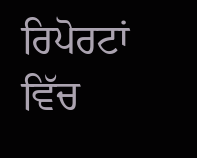ਰਿਪੋਰਟਾਂ ਵਿੱਚ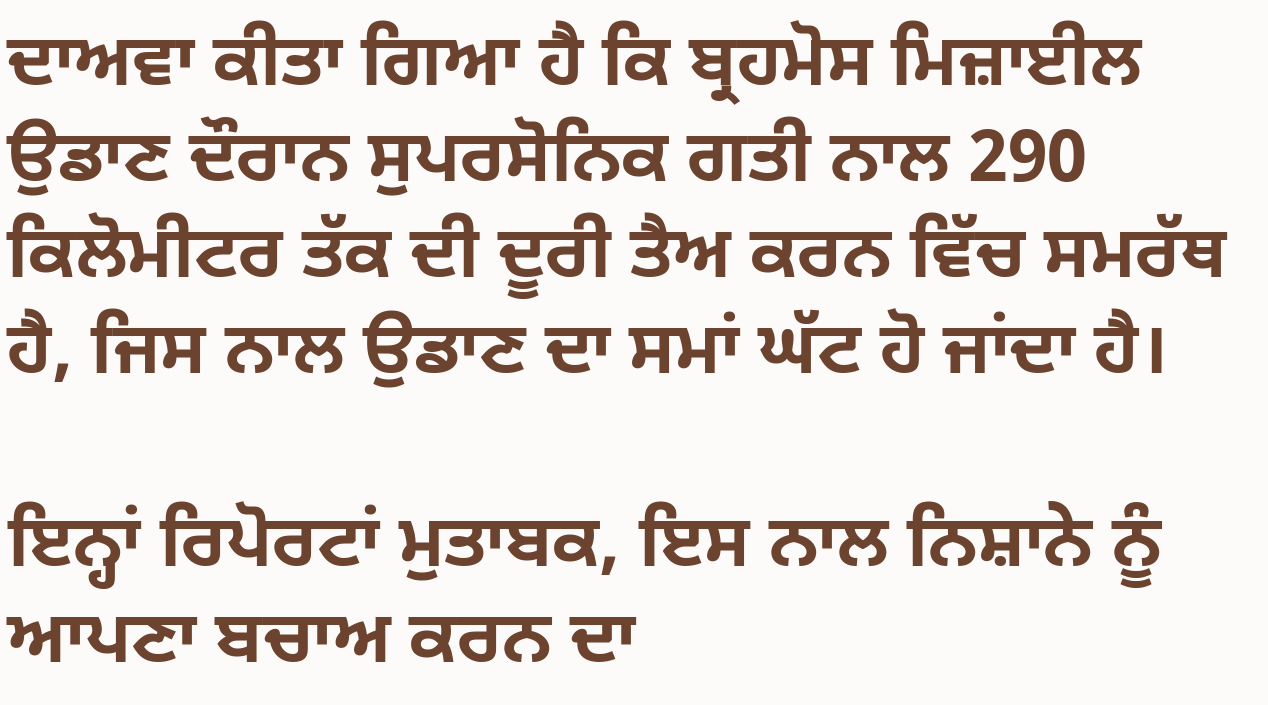ਦਾਅਵਾ ਕੀਤਾ ਗਿਆ ਹੈ ਕਿ ਬ੍ਰਹਮੋਸ ਮਿਜ਼ਾਈਲ ਉਡਾਣ ਦੌਰਾਨ ਸੁਪਰਸੋਨਿਕ ਗਤੀ ਨਾਲ 290 ਕਿਲੋਮੀਟਰ ਤੱਕ ਦੀ ਦੂਰੀ ਤੈਅ ਕਰਨ ਵਿੱਚ ਸਮਰੱਥ ਹੈ, ਜਿਸ ਨਾਲ ਉਡਾਣ ਦਾ ਸਮਾਂ ਘੱਟ ਹੋ ਜਾਂਦਾ ਹੈ।

ਇਨ੍ਹਾਂ ਰਿਪੋਰਟਾਂ ਮੁਤਾਬਕ, ਇਸ ਨਾਲ ਨਿਸ਼ਾਨੇ ਨੂੰ ਆਪਣਾ ਬਚਾਅ ਕਰਨ ਦਾ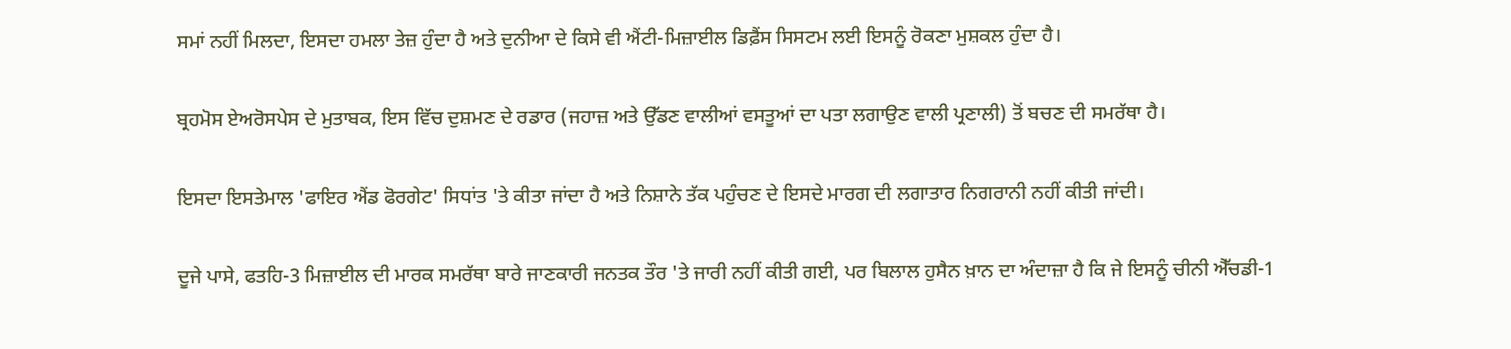ਸਮਾਂ ਨਹੀਂ ਮਿਲਦਾ, ਇਸਦਾ ਹਮਲਾ ਤੇਜ਼ ਹੁੰਦਾ ਹੈ ਅਤੇ ਦੁਨੀਆ ਦੇ ਕਿਸੇ ਵੀ ਐਂਟੀ-ਮਿਜ਼ਾਈਲ ਡਿਫ਼ੈਂਸ ਸਿਸਟਮ ਲਈ ਇਸਨੂੰ ਰੋਕਣਾ ਮੁਸ਼ਕਲ ਹੁੰਦਾ ਹੈ।

ਬ੍ਰਹਮੋਸ ਏਅਰੋਸਪੇਸ ਦੇ ਮੁਤਾਬਕ, ਇਸ ਵਿੱਚ ਦੁਸ਼ਮਣ ਦੇ ਰਡਾਰ (ਜਹਾਜ਼ ਅਤੇ ਉੱਡਣ ਵਾਲੀਆਂ ਵਸਤੂਆਂ ਦਾ ਪਤਾ ਲਗਾਉਣ ਵਾਲੀ ਪ੍ਰਣਾਲੀ) ਤੋਂ ਬਚਣ ਦੀ ਸਮਰੱਥਾ ਹੈ।

ਇਸਦਾ ਇਸਤੇਮਾਲ 'ਫਾਇਰ ਐਂਡ ਫੋਰਗੇਟ' ਸਿਧਾਂਤ 'ਤੇ ਕੀਤਾ ਜਾਂਦਾ ਹੈ ਅਤੇ ਨਿਸ਼ਾਨੇ ਤੱਕ ਪਹੁੰਚਣ ਦੇ ਇਸਦੇ ਮਾਰਗ ਦੀ ਲਗਾਤਾਰ ਨਿਗਰਾਨੀ ਨਹੀਂ ਕੀਤੀ ਜਾਂਦੀ।

ਦੂਜੇ ਪਾਸੇ, ਫਤਹਿ-3 ਮਿਜ਼ਾਈਲ ਦੀ ਮਾਰਕ ਸਮਰੱਥਾ ਬਾਰੇ ਜਾਣਕਾਰੀ ਜਨਤਕ ਤੌਰ 'ਤੇ ਜਾਰੀ ਨਹੀਂ ਕੀਤੀ ਗਈ, ਪਰ ਬਿਲਾਲ ਹੁਸੈਨ ਖ਼ਾਨ ਦਾ ਅੰਦਾਜ਼ਾ ਹੈ ਕਿ ਜੇ ਇਸਨੂੰ ਚੀਨੀ ਐੱਚਡੀ-1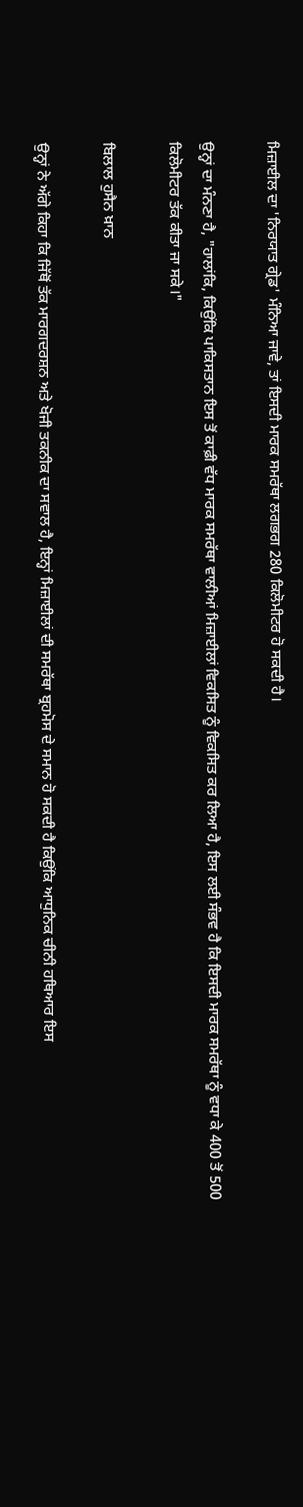ਮਿਜ਼ਾਈਲ ਦਾ 'ਨਿਰਯਾਤ ਗ੍ਰੇਡ' ਮੰਨਿਆ ਜਾਵੇ, ਤਾਂ ਇਸਦੀ ਮਾਰਕ ਸਮਰੱਥਾ ਲਗਭਗ 280 ਕਿਲੋਮੀਟਰ ਹੋ ਸਕਦੀ ਹੈ।

ਉਨ੍ਹਾਂ ਦਾ ਮੰਨਣਾ ਹੈ, "ਹਾਲਾਂਕਿ, ਕਿਉਂਕਿ ਪਾਕਿਸਤਾਨ ਇਸ ਤੋਂ ਕਾਫ਼ੀ ਵੱਧ ਮਾਰਕ ਸਮਰੱਥਾ ਵਾਲੀਆਂ ਮਿਜ਼ਾਈਲਾਂ ਵਿਕਸਿਤ ਨੂੰ ਵਿਕਸਿਤ ਕਰ ਲਿਆ ਹੈ, ਇਸ ਲਈ ਸੰਭਵ ਹੈ ਕਿ ਇਸਦੀ ਮਾਰਕ ਸਮਰੱਥਾ ਨੂੰ ਵਧਾ ਕੇ 400 ਤੋਂ 500 ਕਿਲੋਮੀਟਰ ਤੱਕ ਕੀਤਾ ਜਾ ਸਕੇ।"

ਬਿਲਾਲ ਹੁਸੈਨ ਖ਼ਾਨ

ਉਨ੍ਹਾਂ ਨੇ ਅੱਗੇ ਕਿਹਾ ਕਿ ਜਿੱਥੋਂ ਤੱਕ ਮਾਰਗਦਰਸ਼ਨ ਅਤੇ ਖੋਜੀ ਤਕਨੀਕ ਦਾ ਸਵਾਲ ਹੈ, ਇਨ੍ਹਾਂ ਮਿਜ਼ਾਈਲਾਂ ਦੀ ਸਮਰੱਥਾ ਬ੍ਰਹਮੋਸ ਦੇ ਸਮਾਨ ਹੋ ਸਕਦੀ ਹੈ ਕਿਉਂਕਿ ਆਧੁਨਿਕ ਚੀਨੀ ਹਥਿਆਰ ਇਸ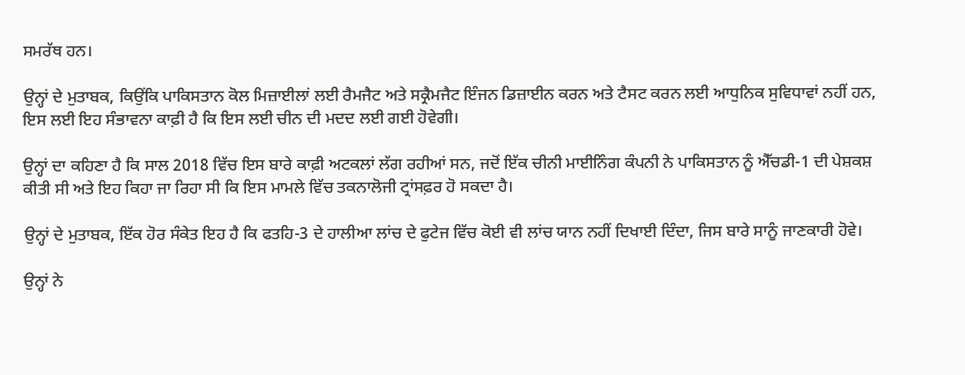ਸਮਰੱਥ ਹਨ।

ਉਨ੍ਹਾਂ ਦੇ ਮੁਤਾਬਕ, ਕਿਉਂਕਿ ਪਾਕਿਸਤਾਨ ਕੋਲ ਮਿਜ਼ਾਈਲਾਂ ਲਈ ਰੈਮਜੈਟ ਅਤੇ ਸਕ੍ਰੈਮਜੈਟ ਇੰਜਨ ਡਿਜ਼ਾਈਨ ਕਰਨ ਅਤੇ ਟੈਸਟ ਕਰਨ ਲਈ ਆਧੁਨਿਕ ਸੁਵਿਧਾਵਾਂ ਨਹੀਂ ਹਨ, ਇਸ ਲਈ ਇਹ ਸੰਭਾਵਨਾ ਕਾਫ਼ੀ ਹੈ ਕਿ ਇਸ ਲਈ ਚੀਨ ਦੀ ਮਦਦ ਲਈ ਗਈ ਹੋਵੇਗੀ।

ਉਨ੍ਹਾਂ ਦਾ ਕਹਿਣਾ ਹੈ ਕਿ ਸਾਲ 2018 ਵਿੱਚ ਇਸ ਬਾਰੇ ਕਾਫ਼ੀ ਅਟਕਲਾਂ ਲੱਗ ਰਹੀਆਂ ਸਨ, ਜਦੋਂ ਇੱਕ ਚੀਨੀ ਮਾਈਨਿੰਗ ਕੰਪਨੀ ਨੇ ਪਾਕਿਸਤਾਨ ਨੂੰ ਐੱਚਡੀ-1 ਦੀ ਪੇਸ਼ਕਸ਼ ਕੀਤੀ ਸੀ ਅਤੇ ਇਹ ਕਿਹਾ ਜਾ ਰਿਹਾ ਸੀ ਕਿ ਇਸ ਮਾਮਲੇ ਵਿੱਚ ਤਕਨਾਲੋਜੀ ਟ੍ਰਾਂਸਫ਼ਰ ਹੋ ਸਕਦਾ ਹੈ।

ਉਨ੍ਹਾਂ ਦੇ ਮੁਤਾਬਕ, ਇੱਕ ਹੋਰ ਸੰਕੇਤ ਇਹ ਹੈ ਕਿ ਫਤਹਿ-3 ਦੇ ਹਾਲੀਆ ਲਾਂਚ ਦੇ ਫੁਟੇਜ ਵਿੱਚ ਕੋਈ ਵੀ ਲਾਂਚ ਯਾਨ ਨਹੀਂ ਦਿਖਾਈ ਦਿੰਦਾ, ਜਿਸ ਬਾਰੇ ਸਾਨੂੰ ਜਾਣਕਾਰੀ ਹੋਵੇ।

ਉਨ੍ਹਾਂ ਨੇ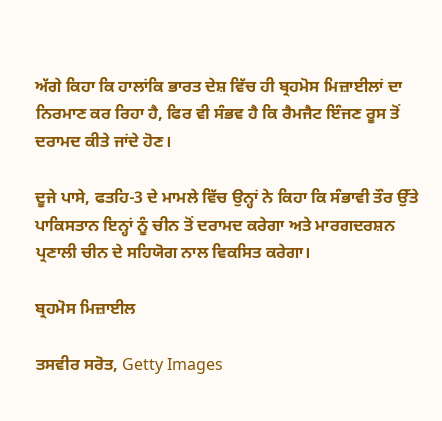ਅੱਗੇ ਕਿਹਾ ਕਿ ਹਾਲਾਂਕਿ ਭਾਰਤ ਦੇਸ਼ ਵਿੱਚ ਹੀ ਬ੍ਰਹਮੋਸ ਮਿਜ਼ਾਈਲਾਂ ਦਾ ਨਿਰਮਾਣ ਕਰ ਰਿਹਾ ਹੈ, ਫਿਰ ਵੀ ਸੰਭਵ ਹੈ ਕਿ ਰੈਮਜੈਟ ਇੰਜਣ ਰੂਸ ਤੋਂ ਦਰਾਮਦ ਕੀਤੇ ਜਾਂਦੇ ਹੋਣ।

ਦੂਜੇ ਪਾਸੇ, ਫਤਹਿ-3 ਦੇ ਮਾਮਲੇ ਵਿੱਚ ਉਨ੍ਹਾਂ ਨੇ ਕਿਹਾ ਕਿ ਸੰਭਾਵੀ ਤੌਰ ਉੱਤੇ ਪਾਕਿਸਤਾਨ ਇਨ੍ਹਾਂ ਨੂੰ ਚੀਨ ਤੋਂ ਦਰਾਮਦ ਕਰੇਗਾ ਅਤੇ ਮਾਰਗਦਰਸ਼ਨ ਪ੍ਰਣਾਲੀ ਚੀਨ ਦੇ ਸਹਿਯੋਗ ਨਾਲ ਵਿਕਸਿਤ ਕਰੇਗਾ।

ਬ੍ਰਹਮੋਸ ਮਿਜ਼ਾਈਲ

ਤਸਵੀਰ ਸਰੋਤ, Getty Images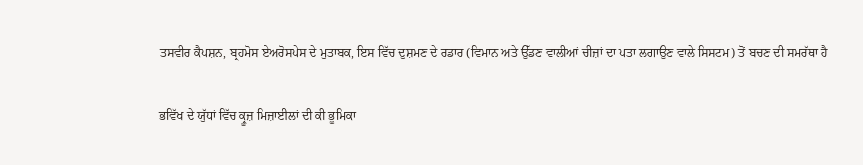ਤਸਵੀਰ ਕੈਪਸ਼ਨ, ਬ੍ਰਹਮੋਸ ਏਅਰੋਸਪੇਸ ਦੇ ਮੁਤਾਬਕ, ਇਸ ਵਿੱਚ ਦੁਸ਼ਮਣ ਦੇ ਰਡਾਰ (ਵਿਮਾਨ ਅਤੇ ਉੱਡਣ ਵਾਲੀਆਂ ਚੀਜ਼ਾਂ ਦਾ ਪਤਾ ਲਗਾਉਣ ਵਾਲੇ ਸਿਸਟਮ) ਤੋਂ ਬਚਣ ਦੀ ਸਮਰੱਥਾ ਹੈ

ਭਵਿੱਖ ਦੇ ਯੁੱਧਾਂ ਵਿੱਚ ਕ੍ਰੂਜ਼ ਮਿਜ਼ਾਈਲਾਂ ਦੀ ਕੀ ਭੂਮਿਕਾ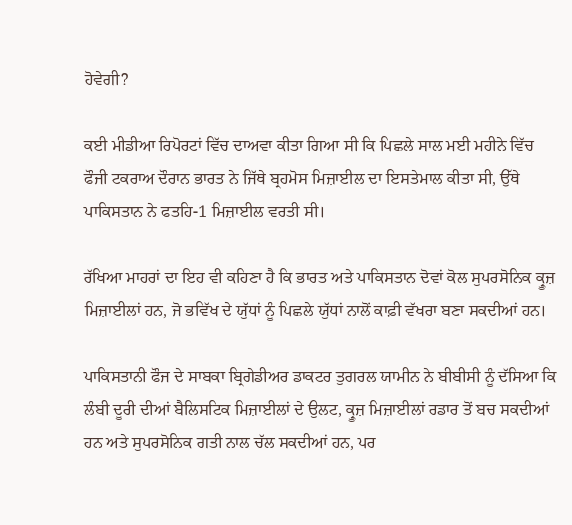ਹੋਵੇਗੀ?

ਕਈ ਮੀਡੀਆ ਰਿਪੋਰਟਾਂ ਵਿੱਚ ਦਾਅਵਾ ਕੀਤਾ ਗਿਆ ਸੀ ਕਿ ਪਿਛਲੇ ਸਾਲ ਮਈ ਮਹੀਨੇ ਵਿੱਚ ਫੌਜੀ ਟਕਰਾਅ ਦੌਰਾਨ ਭਾਰਤ ਨੇ ਜਿੱਥੇ ਬ੍ਰਹਮੋਸ ਮਿਜ਼ਾਈਲ ਦਾ ਇਸਤੇਮਾਲ ਕੀਤਾ ਸੀ, ਉੱਥੇ ਪਾਕਿਸਤਾਨ ਨੇ ਫਤਹਿ-1 ਮਿਜ਼ਾਈਲ ਵਰਤੀ ਸੀ।

ਰੱਖਿਆ ਮਾਹਰਾਂ ਦਾ ਇਹ ਵੀ ਕਹਿਣਾ ਹੈ ਕਿ ਭਾਰਤ ਅਤੇ ਪਾਕਿਸਤਾਨ ਦੋਵਾਂ ਕੋਲ ਸੁਪਰਸੋਨਿਕ ਕ੍ਰੂਜ਼ ਮਿਜ਼ਾਈਲਾਂ ਹਨ, ਜੋ ਭਵਿੱਖ ਦੇ ਯੁੱਧਾਂ ਨੂੰ ਪਿਛਲੇ ਯੁੱਧਾਂ ਨਾਲੋਂ ਕਾਫ਼ੀ ਵੱਖਰਾ ਬਣਾ ਸਕਦੀਆਂ ਹਨ।

ਪਾਕਿਸਤਾਨੀ ਫੌਜ ਦੇ ਸਾਬਕਾ ਬ੍ਰਿਗੇਡੀਅਰ ਡਾਕਟਰ ਤੁਗਰਲ ਯਾਮੀਨ ਨੇ ਬੀਬੀਸੀ ਨੂੰ ਦੱਸਿਆ ਕਿ ਲੰਬੀ ਦੂਰੀ ਦੀਆਂ ਬੈਲਿਸਟਿਕ ਮਿਜ਼ਾਈਲਾਂ ਦੇ ਉਲਟ, ਕ੍ਰੂਜ਼ ਮਿਜ਼ਾਈਲਾਂ ਰਡਾਰ ਤੋਂ ਬਚ ਸਕਦੀਆਂ ਹਨ ਅਤੇ ਸੁਪਰਸੋਨਿਕ ਗਤੀ ਨਾਲ ਚੱਲ ਸਕਦੀਆਂ ਹਨ, ਪਰ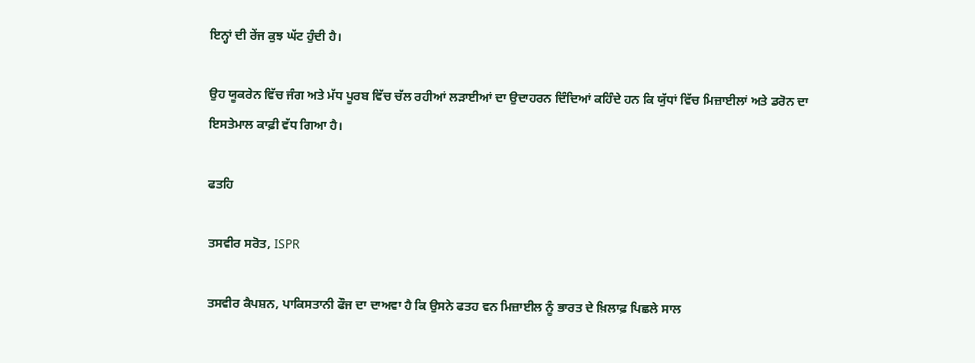ਇਨ੍ਹਾਂ ਦੀ ਰੇਂਜ ਕੁਝ ਘੱਟ ਹੁੰਦੀ ਹੈ।

ਉਹ ਯੂਕਰੇਨ ਵਿੱਚ ਜੰਗ ਅਤੇ ਮੱਧ ਪੂਰਬ ਵਿੱਚ ਚੱਲ ਰਹੀਆਂ ਲੜਾਈਆਂ ਦਾ ਉਦਾਹਰਨ ਦਿੰਦਿਆਂ ਕਹਿੰਦੇ ਹਨ ਕਿ ਯੁੱਧਾਂ ਵਿੱਚ ਮਿਜ਼ਾਈਲਾਂ ਅਤੇ ਡਰੋਨ ਦਾ ਇਸਤੇਮਾਲ ਕਾਫ਼ੀ ਵੱਧ ਗਿਆ ਹੈ।

ਫਤਹਿ

ਤਸਵੀਰ ਸਰੋਤ, ISPR

ਤਸਵੀਰ ਕੈਪਸ਼ਨ, ਪਾਕਿਸਤਾਨੀ ਫੌਜ ਦਾ ਦਾਅਵਾ ਹੈ ਕਿ ਉਸਨੇ ਫਤਹ ਵਨ ਮਿਜ਼ਾਈਲ ਨੂੰ ਭਾਰਤ ਦੇ ਖ਼ਿਲਾਫ਼ ਪਿਛਲੇ ਸਾਲ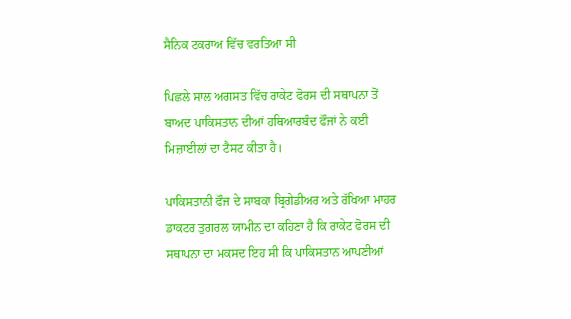ਸੈਨਿਕ ਟਕਰਾਅ ਵਿੱਚ ਵਰਤਿਆ ਸੀ

ਪਿਛਲੇ ਸਾਲ ਅਗਸਤ ਵਿੱਚ ਰਾਕੇਟ ਫੋਰਸ ਦੀ ਸਥਾਪਨਾ ਤੋਂ ਬਾਅਦ ਪਾਕਿਸਤਾਨ ਦੀਆਂ ਹਥਿਆਰਬੰਦ ਫੌਜਾਂ ਨੇ ਕਈ ਮਿਜ਼ਾਈਲਾਂ ਦਾ ਟੈਸਟ ਕੀਤਾ ਹੈ।

ਪਾਕਿਸਤਾਨੀ ਫੌਜ ਦੇ ਸਾਬਕਾ ਬ੍ਰਿਗੇਡੀਅਰ ਅਤੇ ਰੱਖਿਆ ਮਾਹਰ ਡਾਕਟਰ ਤੁਗਰਲ ਯਾਮੀਨ ਦਾ ਕਹਿਣਾ ਹੈ ਕਿ ਰਾਕੇਟ ਫੋਰਸ ਦੀ ਸਥਾਪਨਾ ਦਾ ਮਕਸਦ ਇਹ ਸੀ ਕਿ ਪਾਕਿਸਤਾਨ ਆਪਣੀਆਂ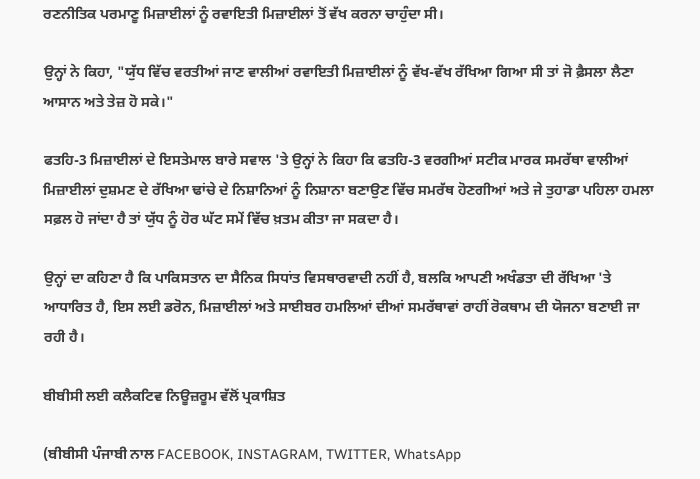ਰਣਨੀਤਿਕ ਪਰਮਾਣੂ ਮਿਜ਼ਾਈਲਾਂ ਨੂੰ ਰਵਾਇਤੀ ਮਿਜ਼ਾਈਲਾਂ ਤੋਂ ਵੱਖ ਕਰਨਾ ਚਾਹੁੰਦਾ ਸੀ।

ਉਨ੍ਹਾਂ ਨੇ ਕਿਹਾ, "ਯੁੱਧ ਵਿੱਚ ਵਰਤੀਆਂ ਜਾਣ ਵਾਲੀਆਂ ਰਵਾਇਤੀ ਮਿਜ਼ਾਈਲਾਂ ਨੂੰ ਵੱਖ-ਵੱਖ ਰੱਖਿਆ ਗਿਆ ਸੀ ਤਾਂ ਜੋ ਫ਼ੈਸਲਾ ਲੈਣਾ ਆਸਾਨ ਅਤੇ ਤੇਜ਼ ਹੋ ਸਕੇ।"

ਫਤਹਿ-3 ਮਿਜ਼ਾਈਲਾਂ ਦੇ ਇਸਤੇਮਾਲ ਬਾਰੇ ਸਵਾਲ 'ਤੇ ਉਨ੍ਹਾਂ ਨੇ ਕਿਹਾ ਕਿ ਫਤਹਿ-3 ਵਰਗੀਆਂ ਸਟੀਕ ਮਾਰਕ ਸਮਰੱਥਾ ਵਾਲੀਆਂ ਮਿਜ਼ਾਈਲਾਂ ਦੁਸ਼ਮਣ ਦੇ ਰੱਖਿਆ ਢਾਂਚੇ ਦੇ ਨਿਸ਼ਾਨਿਆਂ ਨੂੰ ਨਿਸ਼ਾਨਾ ਬਣਾਉਣ ਵਿੱਚ ਸਮਰੱਥ ਹੋਣਗੀਆਂ ਅਤੇ ਜੇ ਤੁਹਾਡਾ ਪਹਿਲਾ ਹਮਲਾ ਸਫ਼ਲ ਹੋ ਜਾਂਦਾ ਹੈ ਤਾਂ ਯੁੱਧ ਨੂੰ ਹੋਰ ਘੱਟ ਸਮੇਂ ਵਿੱਚ ਖ਼ਤਮ ਕੀਤਾ ਜਾ ਸਕਦਾ ਹੈ।

ਉਨ੍ਹਾਂ ਦਾ ਕਹਿਣਾ ਹੈ ਕਿ ਪਾਕਿਸਤਾਨ ਦਾ ਸੈਨਿਕ ਸਿਧਾਂਤ ਵਿਸਥਾਰਵਾਦੀ ਨਹੀਂ ਹੈ, ਬਲਕਿ ਆਪਣੀ ਅਖੰਡਤਾ ਦੀ ਰੱਖਿਆ 'ਤੇ ਆਧਾਰਿਤ ਹੈ, ਇਸ ਲਈ ਡਰੋਨ, ਮਿਜ਼ਾਈਲਾਂ ਅਤੇ ਸਾਈਬਰ ਹਮਲਿਆਂ ਦੀਆਂ ਸਮਰੱਥਾਵਾਂ ਰਾਹੀਂ ਰੋਕਥਾਮ ਦੀ ਯੋਜਨਾ ਬਣਾਈ ਜਾ ਰਹੀ ਹੈ।

ਬੀਬੀਸੀ ਲਈ ਕਲੈਕਟਿਵ ਨਿਊਜ਼ਰੂਮ ਵੱਲੋਂ ਪ੍ਰਕਾਸ਼ਿਤ

(ਬੀਬੀਸੀ ਪੰਜਾਬੀ ਨਾਲ FACEBOOK, INSTAGRAM, TWITTER, WhatsApp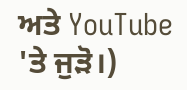ਅਤੇ YouTube 'ਤੇ ਜੁੜੋ।)